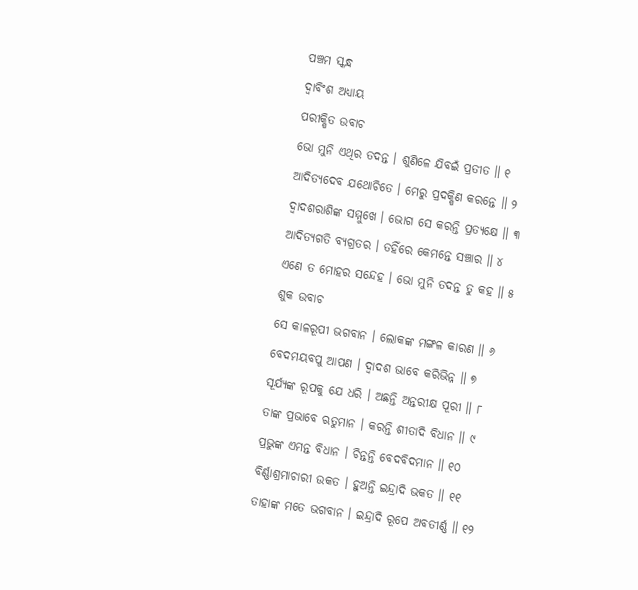ପଞ୍ଚମ ସ୍କନ୍ଧ
ଦ୍ୱାବିଂଶ ଅଧ୍ୟାୟ
ପରୀକ୍ଷିତ ଉବାଚ
ଭୋ ମୁନି ଏଥିର ତଦନ୍ତ । ଶୁଣିଳେ ଯିବଇଁ ପ୍ରତୀତ ॥ ୧
ଆଦିତ୍ୟଦେବ ଯଥୋଚିତେ । ମେରୁ ପ୍ରଦକ୍ଷିଣ କରନ୍ତେ ॥ ୨
ଦ୍ୱାଦଶରାଶିଙ୍କ ସମ୍ମୁଖେ । ଭୋଗ ସେ କରନ୍ତି ପ୍ରତ୍ୟକ୍ଷେ ॥ ୩
ଆଦିତ୍ୟଗତି ବ୍ୟଗ୍ରତର । ତହିଁରେ କେମନ୍ତେ ସଞ୍ଚାର ॥ ୪
ଏଣେ ତ ମୋହର ସନ୍ଦେହ । ଭୋ ମୁନି ତଦନ୍ତ ତୁ କହ ॥ ୫
ଶୁକ ଉବାଚ
ସେ କାଳରୂପୀ ଭଗବାନ । ଲୋକଙ୍କ ମଙ୍ଗଳ କାରଣ ॥ ୬
ବେଦମୟବପୁ ଆପଣ । ଦ୍ୱାଦଶ ଭାବେ କରିଭିନ୍ନ ॥ ୭
ସୂର୍ଯ୍ୟଙ୍କ ରୂପକୁ ଯେ ଧରି । ଅଛନ୍ତି ଅନ୍ତରୀକ୍ଷ ପୂରୀ ॥ ୮
ତାଙ୍କ ପ୍ରଭାବେ ଋତୁମାନ । କରନ୍ତି ଶୀତାଦି ବିଧାନ ॥ ୯
ପ୍ରଭୁଙ୍କ ଏମନ୍ତ ବିଧାନ । ଚିନ୍ତନ୍ତି ବେଦବିଦମାନ ॥ ୧୦
ବିର୍ଣ୍ଣାଶ୍ରମାଚାରୀ ଉକତ । ହୁଅନ୍ତି ଇନ୍ଦ୍ରାଦି ଭକତ ॥ ୧୧
ତାହାଙ୍କ ମତେ ଭଗବାନ । ଇନ୍ଦ୍ରାଦି ରୂପେ ଅବତୀର୍ଣ୍ଣ ॥ ୧୨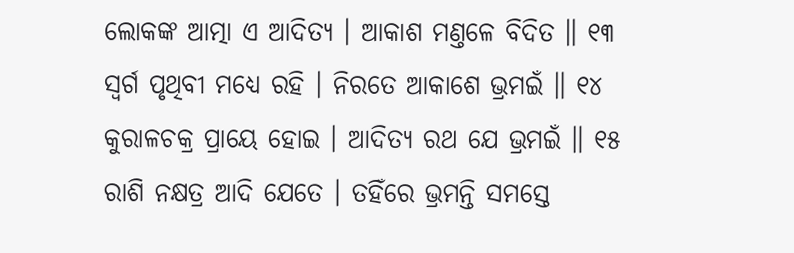ଲୋକଙ୍କ ଆତ୍ମା ଏ ଆଦିତ୍ୟ । ଆକାଶ ମଣ୍ତଳେ ବିଦିତ ॥ ୧୩
ସ୍ୱର୍ଗ ପୃଥିବୀ ମଧ୍ୟେ ରହି । ନିରତେ ଆକାଶେ ଭ୍ରମଇଁ ॥ ୧୪
କୁରାଳଚକ୍ର ପ୍ରାୟେ ହୋଇ । ଆଦିତ୍ୟ ରଥ ଯେ ଭ୍ରମଇଁ ॥ ୧୫
ରାଶି ନକ୍ଷତ୍ର ଆଦି ଯେତେ । ତହିଁରେ ଭ୍ରମନ୍ତି ସମସ୍ତେ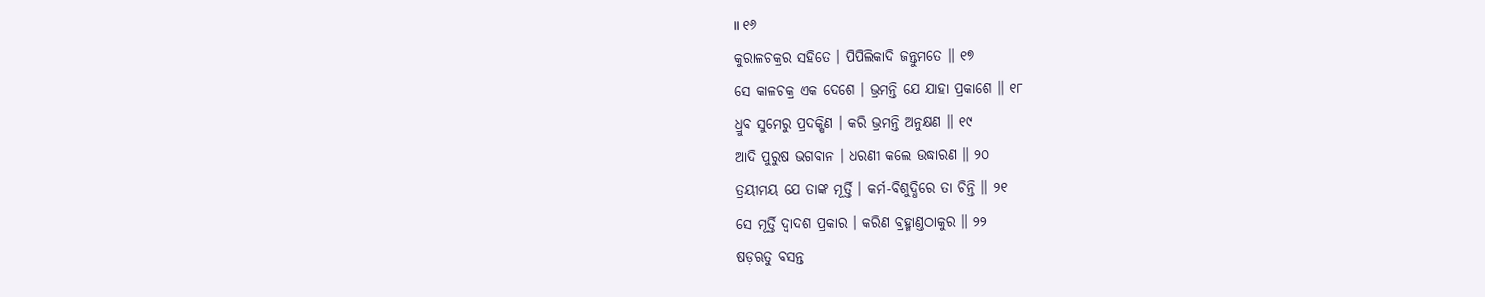॥ ୧୬
କୁରାଳଚକ୍ରର ସହିତେ । ପିପିଲିକାଦି ଜନ୍ତୁମତେ ॥ ୧୭
ସେ କାଳଚକ୍ର ଏକ ଦେଶେ । ଭ୍ରମନ୍ତି ଯେ ଯାହା ପ୍ରକାଶେ ॥ ୧୮
ଧ୍ରୁବ ସୁମେରୁ ପ୍ରଦକ୍ଷିଣ । କରି ଭ୍ରମନ୍ତି ଅନୁକ୍ଷଣ ॥ ୧୯
ଆଦି ପୁରୁଷ ଭଗବାନ । ଧରଣୀ କଲେ ଉଦ୍ଧାରଣ ॥ ୨୦
ତ୍ରୟୀମୟ ଯେ ତାଙ୍କ ମୂର୍ତ୍ତି । କର୍ମ-ବିଶୁଦ୍ଧିରେ ତା ଚିନ୍ତି ॥ ୨୧
ସେ ମୂର୍ତ୍ତି ଦ୍ୱାଦଶ ପ୍ରକାର । କରିଣ ବ୍ରହ୍ମାଣ୍ତଠାକୁର ॥ ୨୨
ଷଡ଼ଋତୁ ବସନ୍ତ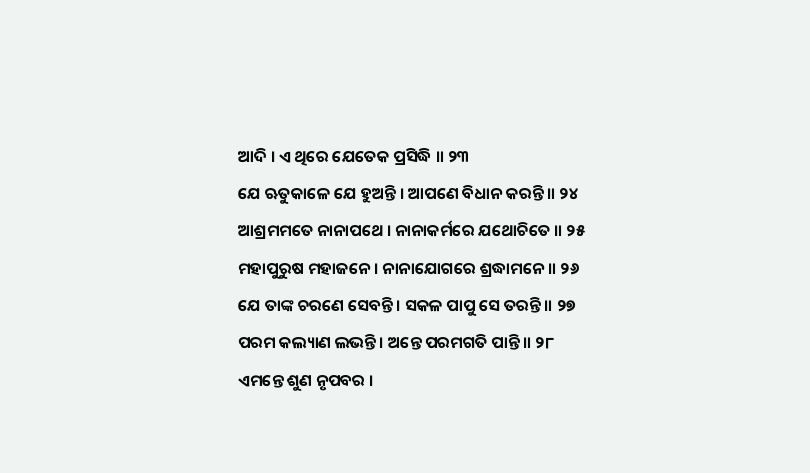ଆଦି । ଏ ଥିରେ ଯେତେକ ପ୍ରସିଦ୍ଧି ॥ ୨୩
ଯେ ଋତୁକାଳେ ଯେ ହୁଅନ୍ତି । ଆପଣେ ବିଧାନ କରନ୍ତି ॥ ୨୪
ଆଶ୍ରମମତେ ନାନାପଥେ । ନାନାକର୍ମରେ ଯଥୋଚିତେ ॥ ୨୫
ମହାପୁରୁଷ ମହାଜନେ । ନାନାଯୋଗରେ ଶ୍ରଦ୍ଧାମନେ ॥ ୨୬
ଯେ ତାଙ୍କ ଚରଣେ ସେବନ୍ତି । ସକଳ ପାପୁ ସେ ତରନ୍ତି ॥ ୨୭
ପରମ କଲ୍ୟାଣ ଲଭନ୍ତି । ଅନ୍ତେ ପରମଗତି ପାନ୍ତି ॥ ୨୮
ଏମନ୍ତେ ଶୁଣ ନୃପବର ।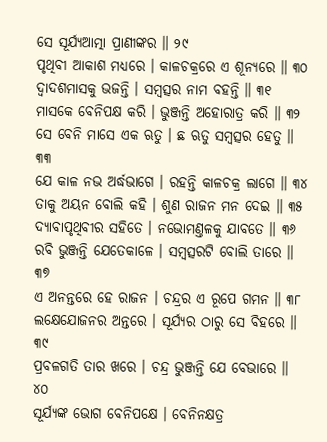ସେ ସୂର୍ଯ୍ୟଆତ୍ମା ପ୍ରାଣୀଙ୍କର ॥ ୨୯
ପୃଥିବୀ ଆକାଶ ମଧ୍ୟରେ । କାଳଚକ୍ରରେ ଏ ଶୂନ୍ୟରେ ॥ ୩୦
ଦ୍ୱାଦଶମାସକୁ ଭଜନ୍ତି । ସମ୍ବତ୍ସର ନାମ ବହନ୍ତି ॥ ୩୧
ମାସକେ ବେନିପକ୍ଷ କରି । ଭୁଞ୍ଜନ୍ତି ଅହୋରାତ୍ର କରି ॥ ୩୨
ସେ ବେନି ମାସେ ଏକ ଋତୁ । ଛ ଋତୁ ସମ୍ବତ୍ସର ହେତୁ ॥ ୩୩
ଯେ କାଳ ନଭ ଅର୍ଦ୍ଧଭାଗେ । ରହନ୍ତି କାଳଚକ୍ର ଲାଗେ ॥ ୩୪
ତାକୁ ଅୟନ ବୋଲି କହି । ଶୁଣ ରାଜନ ମନ ଦେଇ ॥ ୩୫
ଦ୍ୟାବାପୃଥିବୀର ସହିତେ । ନଭୋମଣ୍ତଳକୁ ଯାବତେ ॥ ୩୬
ରବି ଭୁଞ୍ଜନ୍ତି ଯେତେକାଳେ । ସମ୍ବତ୍ସରଟି ବୋଲି ତାରେ ॥ ୩୭
ଏ ଅନନ୍ତରେ ହେ ରାଜନ । ଚନ୍ଦ୍ରର ଏ ରୂପେ ଗମନ ॥ ୩୮
ଲକ୍ଷେଯୋଜନର ଅନ୍ତରେ । ସୂର୍ଯ୍ୟର ଠାରୁ ସେ ବିହରେ ॥ ୩୯
ପ୍ରବଳଗତି ତାର ଖରେ । ଚନ୍ଦ୍ର ଭୁଞ୍ଜନ୍ତି ଯେ ବେଭାରେ ॥ ୪୦
ସୂର୍ଯ୍ୟଙ୍କ ଭୋଗ ବେନିପକ୍ଷେ । ବେନିନକ୍ଷତ୍ର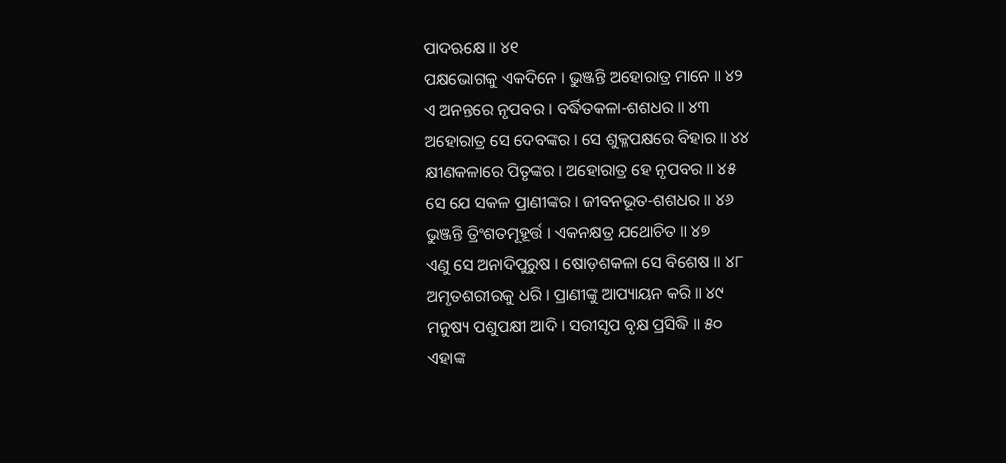ପାଦଋକ୍ଷେ ॥ ୪୧
ପକ୍ଷଭୋଗକୁ ଏକଦିନେ । ଭୁଞ୍ଜନ୍ତି ଅହୋରାତ୍ର ମାନେ ॥ ୪୨
ଏ ଅନନ୍ତରେ ନୃପବର । ବର୍ଦ୍ଧିତକଳା-ଶଶଧର ॥ ୪୩
ଅହୋରାତ୍ର ସେ ଦେବଙ୍କର । ସେ ଶୁକ୍ଳପକ୍ଷରେ ବିହାର ॥ ୪୪
କ୍ଷୀଣକଳାରେ ପିତୃଙ୍କର । ଅହୋରାତ୍ର ହେ ନୃପବର ॥ ୪୫
ସେ ଯେ ସକଳ ପ୍ରାଣୀଙ୍କର । ଜୀବନଭୂତ-ଶଶଧର ॥ ୪୬
ଭୁଞ୍ଜନ୍ତି ତ୍ରିଂଶତମୂହୂର୍ତ୍ତ । ଏକନକ୍ଷତ୍ର ଯଥୋଚିତ ॥ ୪୭
ଏଣୁ ସେ ଅନାଦିପୁରୁଷ । ଷୋଡ଼ଶକଳା ସେ ବିଶେଷ ॥ ୪୮
ଅମୃତଶରୀରକୁ ଧରି । ପ୍ରାଣୀଙ୍କୁ ଆପ୍ୟାୟନ କରି ॥ ୪୯
ମନୁଷ୍ୟ ପଶୁପକ୍ଷୀ ଆଦି । ସରୀସୃପ ବୃକ୍ଷ ପ୍ରସିଦ୍ଧି ॥ ୫୦
ଏହାଙ୍କ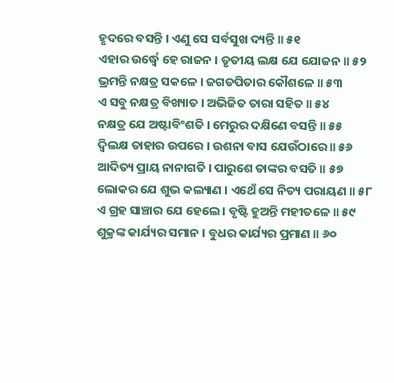ହୃଦରେ ବସନ୍ତି । ଏଣୁ ସେ ସର୍ବସୁଖ ଦ୍ୟନ୍ତି ॥ ୫୧
ଏହାର ଉର୍ଦ୍ଧ୍ୱେ ହେ ରାଜନ । ତୃତୀୟ ଲକ୍ଷ ଯେ ଯୋଜନ ॥ ୫୨
ଭ୍ରମନ୍ତି ନକ୍ଷତ୍ର ସକଳେ । ଜଗତପିତାର କୌଶଳେ ॥ ୫୩
ଏ ସବୁ ନକ୍ଷତ୍ର ବିଖ୍ୟାତ । ଅଭିଜିତ ତାରା ସହିତ ॥ ୫୪
ନକ୍ଷତ୍ର ଯେ ଅଷ୍ଟାବିଂଶତି । ମେରୁର ଦକ୍ଷିଣେ ବସନ୍ତି ॥ ୫୫
ଦ୍ୱିଲକ୍ଷ ତାହାର ଉପରେ । ଉଶନା ବାସ ଯେଉଁଠାରେ ॥ ୫୬
ଆଦିତ୍ୟ ପ୍ରାୟ ନାନାଗତି । ପାରୁଶେ ତାଙ୍କର ବସତି ॥ ୫୭
ଲୋକର ଯେ ଶୁଭ କଲ୍ୟାଣ । ଏଥେଁ ସେ ନିତ୍ୟ ପରାୟଣ ॥ ୫୮
ଏ ଗ୍ରହ ସାଞ୍ଚାର ଯେ ହେଲେ । ବୃଷ୍ଟି ହୁଅନ୍ତି ମହୀତଳେ ॥ ୫୯
ଶୁକ୍ରଙ୍କ କାର୍ଯ୍ୟର ସମାନ । ବୁଧର କାର୍ଯ୍ୟର ପ୍ରମାଣ ॥ ୬୦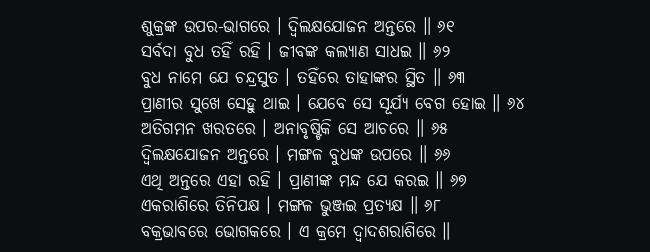ଶୁକ୍ରଙ୍କ ଉପର-ଭାଗରେ । ଦ୍ୱିଲକ୍ଷଯୋଜନ ଅନ୍ତରେ ॥ ୬୧
ସର୍ବଦା ବୁଧ ତହିଁ ରହି । ଜୀବଙ୍କ କଲ୍ୟାଣ ସାଧଇ ॥ ୬୨
ବୁଧ ନାମେ ଯେ ଚନ୍ଦ୍ରସୁତ । ତହିଁରେ ତାହାଙ୍କର ସ୍ଥିତ ॥ ୬୩
ପ୍ରାଣୀର ସୁଖେ ସେହୁ ଥାଇ । ଯେବେ ସେ ସୂର୍ଯ୍ୟ ବେଗ ହୋଇ ॥ ୬୪
ଅତିଗମନ ଖରତରେ । ଅନାବୃଷ୍ଟିକି ସେ ଆଚରେ ॥ ୬୫
ଦ୍ୱିଲକ୍ଷଯୋଜନ ଅନ୍ତରେ । ମଙ୍ଗଳ ବୁଧଙ୍କ ଉପରେ ॥ ୬୬
ଏଥି ଅନ୍ତରେ ଏହା ରହି । ପ୍ରାଣୀଙ୍କ ମନ୍ଦ ଯେ କରଇ ॥ ୬୭
ଏକରାଶିରେ ତିନିପକ୍ଷ । ମଙ୍ଗଳ ଭୁଞ୍ଜଇ ପ୍ରତ୍ୟକ୍ଷ ॥ ୬୮
ବକ୍ରଭାବରେ ଭୋଗକରେ । ଏ କ୍ରମେ ଦ୍ୱାଦଶରାଶିରେ ॥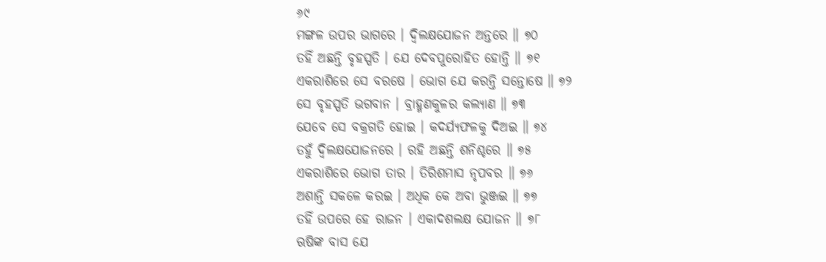୬୯
ମଙ୍ଗଳ ଉପର ଭାଗରେ । ଦ୍ୱିଲକ୍ଷଯୋଜନ ଅନ୍ତରେ ॥ ୭୦
ତହିଁ ଅଛନ୍ତି ବୃହସ୍ପତି । ଯେ ଦେବପୁରୋହିତ ହୋନ୍ତି ॥ ୭୧
ଏକରାଶିରେ ସେ ବରଷେ । ଭୋଗ ଯେ କରନ୍ତି ସନ୍ତୋଷେ ॥ ୭୨
ସେ ବୃହସ୍ପତି ଭଗବାନ । ବ୍ରାହ୍ମଣକୁଳର କଲ୍ୟାଣ ॥ ୭୩
ଯେବେ ସେ ବକ୍ରଗତି ହୋଇ । କଦର୍ଯ୍ୟଫଳକୁ ଦିଅଇ ॥ ୭୪
ତହୁଁ ଦ୍ୱିଲକ୍ଷଯୋଜନରେ । ରହି ଅଛନ୍ତି ଶନିଶ୍ଚରେ ॥ ୭୫
ଏକରାଶିରେ ଭୋଗ ତାର । ତିରିଶମାସ ନୃପବର ॥ ୭୬
ଅଶାନ୍ତି ସକଳେ କରଇ । ଅଧିକ କେ ଅବା ଭୁଞ୍ଜଇ ॥ ୭୭
ତହିଁ ଉପରେ ହେ ରାଜନ । ଏକାଦଶଲକ୍ଷ ଯୋଜନ ॥ ୭୮
ଋଷିଙ୍କ ବାସ ଯେ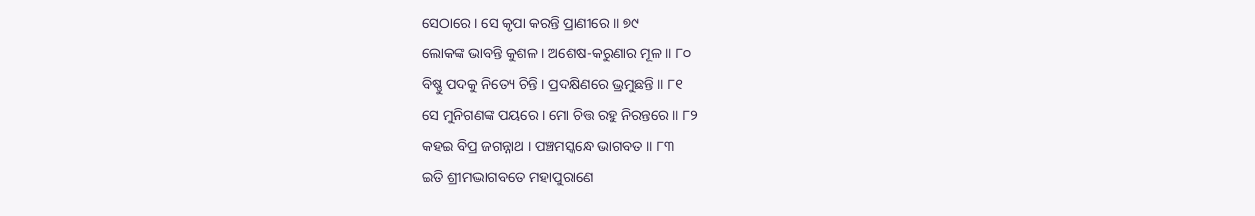ସେଠାରେ । ସେ କୃପା କରନ୍ତି ପ୍ରାଣୀରେ ॥ ୭୯
ଲୋକଙ୍କ ଭାବନ୍ତି କୁଶଳ । ଅଶେଷ-କରୁଣାର ମୂଳ ॥ ୮୦
ବିଷ୍ଣୁ ପଦକୁ ନିତ୍ୟେ ଚିନ୍ତି । ପ୍ରଦକ୍ଷିଣରେ ଭ୍ରମୁଛନ୍ତି ॥ ୮୧
ସେ ମୁନିଗଣଙ୍କ ପୟରେ । ମୋ ଚିତ୍ତ ରହୁ ନିରନ୍ତରେ ॥ ୮୨
କହଇ ବିପ୍ର ଜଗନ୍ନାଥ । ପଞ୍ଚମସ୍କନ୍ଧେ ଭାଗବତ ॥ ୮୩
ଇତି ଶ୍ରୀମଦ୍ଭାଗବତେ ମହାପୁରାଣେ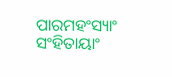ପାରମହଂସ୍ୟାଂ ସଂହିତାୟାଂ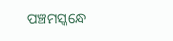ପଞ୍ଚମସ୍କନ୍ଧେ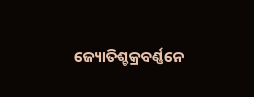ଜ୍ୟୋତିଶ୍ଚକ୍ରବର୍ଣ୍ଣନେ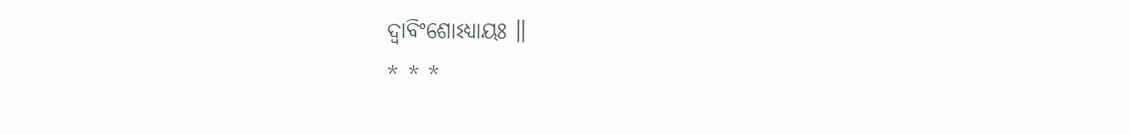ଦ୍ୱାବିଂଶୋଽଧ୍ୟାୟଃ ॥
* * *